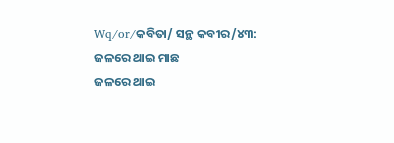Wq/or/କବିତା/ ସନ୍ଥ କବୀର/୪୩: ଜଳରେ ଥାଇ ମାଛ
ଜଳରେ ଥାଇ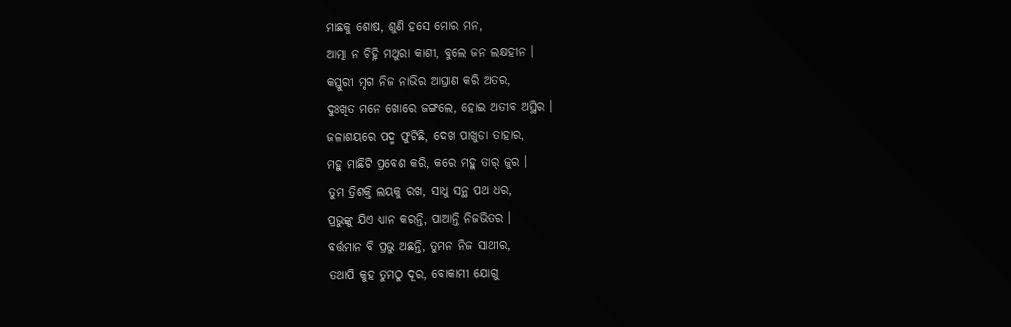ମାଛକୁ ଶୋଷ, ଶୁଣି ହସେ ମୋର ମନ,
ଆତ୍ମା ନ ଚିହ୍ନି ମଥୁରା କାଶୀ, ବୁଲେ ଜନ ଲକ୍ଷହୀନ ।
କସ୍ତୁରୀ ମୃଗ ନିଜ ନାଭିର ଆଘ୍ରାଣ କରି ଅତର,
ଦୁଃଖିତ ମନେ ଖୋରେ ଜଙ୍ଗଲେ, ହୋଇ ଅତୀବ ଅସ୍ଥିର ।
ଜଳାଶୟରେ ପଦ୍ମ ଫୁଟିଛି, ଦେଖ ପାଖୁଡା ତାହାର,
ମହୁ ମାଛିଟି ପ୍ରବେଶ କରି, କରେ ମହୁ ତାର୍ ଜୁର ।
ତୁମ ତ୍ରିଶକ୍ତି ଲୟକୁ ରଖ, ସାଧୁ ସନ୍ଥ ପଥ ଧର,
ପ୍ରଭୁଙ୍କୁ ଯିଏ ଧ୍ୟାନ କରନ୍ତି, ପାଆନ୍ତି ନିଜଭିତର ।
ବର୍ତ୍ତମାନ ବି ପ୍ରଭୁ ଅଛନ୍ତି, ତୁମନ ନିଜ ସାଥୀର,
ତଥାପି କୁହ ତୁମଠୁ ଦୂର, ବୋକାମୀ ଯୋଗୁ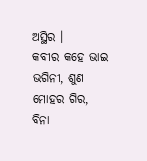ଅସ୍ଥିର ।
କବୀର କହେ ଭାଇ ଭଗିନୀ, ଶୁଣ ମୋହର ଗିର,
ବିନା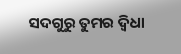ସଦଗୁରୁ ତୁମର ଦ୍ଵିଧା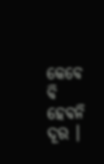କେବେ ବି ହେବନି ଦୂର ।